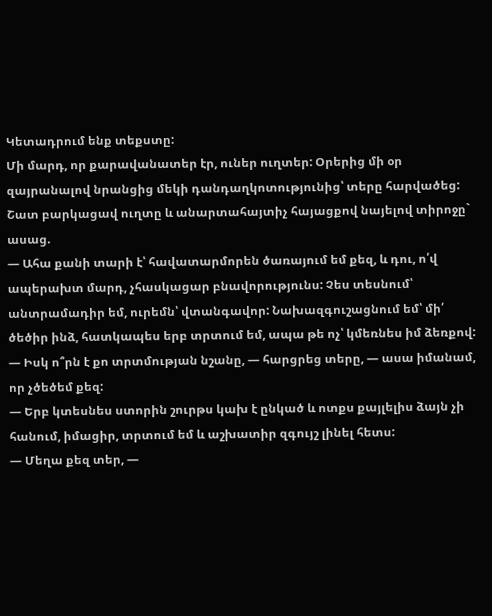Կետադրում ենք տեքստը:
Մի մարդ, որ քարավանատեր էր, ուներ ուղտեր: Օրերից մի օր զայրանալով նրանցից մեկի դանդաղկոտությունից՝ տերը հարվածեց: Շատ բարկացավ ուղտը և անարտահայտիչ հայացքով նայելով տիրոջը` ասաց.
— Ահա քանի տարի է՝ հավատարմորեն ծառայում եմ քեզ, և դու, ո՛վ ապերախտ մարդ, չհասկացար բնավորությունս: Չես տեսնում՝ անտրամադիր եմ, ուրեմն՝ վտանգավոր: Նախազգուշացնում եմ՝ մի՛ ծեծիր ինձ, հատկապես երբ տրտում եմ, ապա թե ոչ՝ կմեռնես իմ ձեռքով:
— Իսկ ո՞րն է քո տրտմության նշանը, — հարցրեց տերը, — ասա իմանամ, որ չծեծեմ քեզ:
— Երբ կտեսնես ստորին շուրթս կախ է ընկած և ոտքս քայլելիս ձայն չի հանում, իմացիր, տրտում եմ և աշխատիր զգույշ լինել հետս:
— Մեղա քեզ տեր, —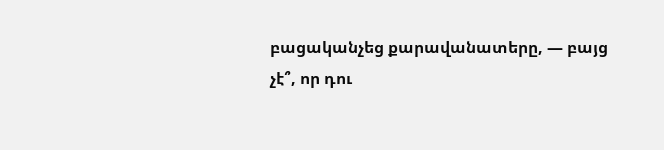բացականչեց քարավանատերը, — բայց չէ՞, որ դու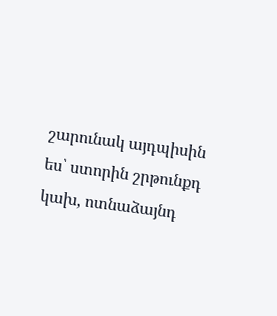շարունակ այդպիսին ես՝ ստորին շրթունքդ կախ, ոտնաձայնդ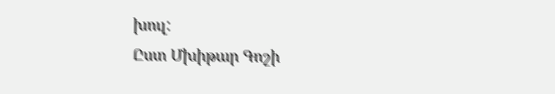խուլ:
Ըստ Մխիթար Գոշի